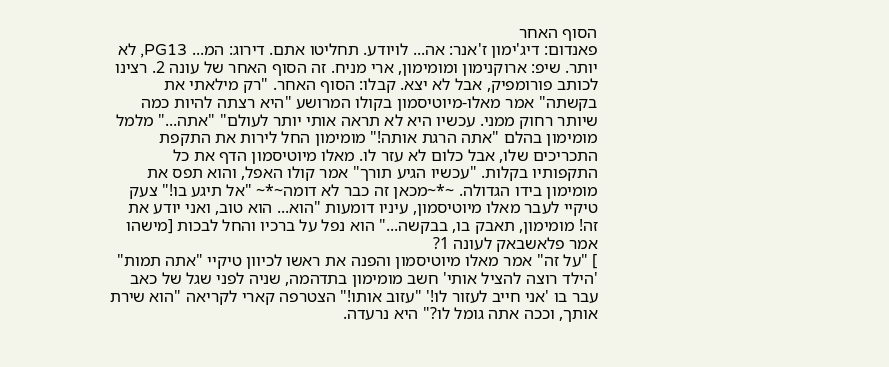הסוף האחר
פאנדום: דיג'ימון ז'אנר: אה... לויודע. תחליטו אתם. דירוג: המ... PG13, לא יותר. שיפ: ארוקנימון ומומימון, ארי מניח. זה הסוף האחר של עונה 2. רצינו לכותב פורומפיק, אבל לא יצא. קבלו: הסוף האחר. "רק מילאתי את בקשתה" אמר מאלו-מיוטיסמון בקולו המרושע "היא רצתה להיות כמה שיותר רחוק ממני. עכשיו היא לא תראה אותי יותר לעולם" "אתה..." מלמל מומימון בהלם "אתה הרגת אותה!" מומימון החל לירות את התקפת התכריכים שלו, אבל כלום לא עזר לו. מאלו מיוטיסמון הדף את כל התקפותיו בקלות. "עכשיו הגיע תורך" אמר קולו האפל, והוא תפס את מומימון בידו הגדולה. ~*~מכאן זה כבר לא דומה~*~ "אל תיגע בו!" צעק טיקיי לעבר מאלו מיוטיסמון, עיניו דומעות "הוא... הוא טוב, ואני יודע את זה! מומימון, תאבק בו, בבקשה..." הוא נפל על ברכיו והחל לבכות [מישהו אמר פלאשבאק לעונה 1?
] "על זה" אמר מאלו מיוטיסמון והפנה את ראשו לכיוון טיקיי "אתה תמות" 'הילד רוצה להציל אותי' חשב מומימון בתדהמה, שניה לפני שגל של כאב עבר בו 'אני חייב לעזור לו!' "עזוב אותו!" הצטרפה קארי לקריאה "הוא שירת אותך, וככה אתה גומל לו?" היא נרעדה.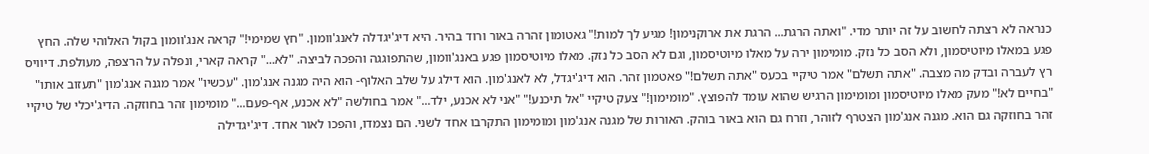כנראה לא רצתה לחשוב על זה יותר מדי. "ואתה הרגת... הרגת את ארוקנימון! מגיע לך למות!" גאטומון זהרה באור ורוד בהיר. היא דיג'יגדלה לאנג'וומון. "חץ שמימי!" קראה אנג'וומון בקול האלוהי שלה. החץ פגע במאלו מיוטיסמון, ולא הסב כל נזק. מומימון ירה על מאלו מיוטיסמון, וגם לא הסב כל נזק. מאלו מיוטיסמון פגע באנג'וומון, שהתפוגגה והפכה לביצה. "לא..." קראה קארי, ונפלה על הרצפה, מעולפת. דיוויס רץ לעברה ובדק מה מצבה. "אתה תשלם" אמר טיקיי בכעס "אתה תשלם!" פאטמון זהר. הוא דיג'יגדל, לא לאנג'מון. הוא דילג על שלב האלוף- הוא היה מגנה אנג'מון. "עכשיו" אמר מגנה אנג'מון "תעזוב אותו" "בחיים לא!" מעק מאלו מיוטיסמון ומומימון הרגיש שהוא עומד להפוצץ. "מומימון!" צעק טיקיי "אל תיכנע!" "אני לא אכנע, ילד..." אמר בחולשה "לא אכנע, אף-פעם..." מומימון זהר בחוזקה. הדיג'יכלי של טיקיי זהר בחוזקה גם הוא. מגנה אנג'מון הצטרף לזוהר, וזרח גם הוא באור בוהק. האורות של מגנה אנג'מון ומומימון התקרבו אחד לשני. הם נצמדו, והפכו לאור אחד. דיג'יגדילה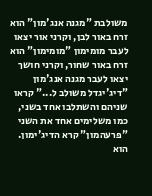משולבת "מגנה אנג'מון" הוא זרח באור לבן, וקרני אור יצאו לעבר מומימון "מומימון" הוא זרח באור שחור, וקרני חושך יצאו לעבר מגנה אנג'מון "דיג'יגדל משולב ל..." קראו שניהם והשתלבו אחד בשני, כמו משלימים אחד את השני "פרעהמון" קרא הדיג'ימון. הוא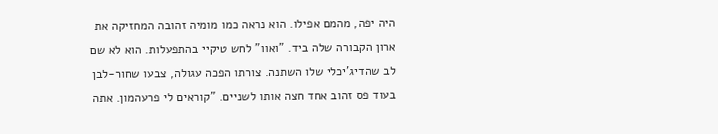היה יפה, מהמם אפילו. הוא נראה כמו מומיה זהובה המחזיקה את ארון הקבורה שלה ביד. "ואוו" לחש טיקיי בהתפעלות. הוא לא שם לב שהדיג'יכלי שלו השתנה. צורתו הפכה עגולה, צבעו שחור-לבן בעוד פס זהוב אחד חצה אותו לשניים. "קוראים לי פרעהמון. אתה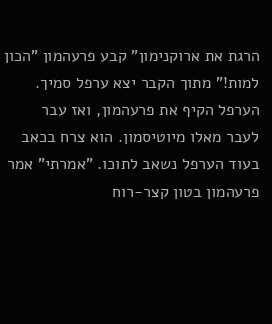הרגת את ארוקנימון" קבע פרעהמון "הכון למות!" מתוך הקבר יצא ערפל סמיך. הערפל הקיף את פרעהמון, ואז עבר לעבר מאלו מיוטיסמון. הוא צרח בכאב בעוד הערפל נשאב לתוכו. "אמרתי" אמר פרעהמון בטון קצר-רוח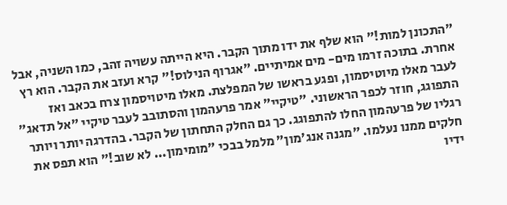"התכונן למות!" הוא שלף את ידו מתוך הקבר. היא הייתה עשויה זהב, כמו השניה, אבל אחרת. בתוכה זרמו מים- מים אמיתיים. "אגרוף הנילוס!" קרא ועזב את הקבר. הוא רץ לעבר מאלו מיוטיסמון, ופגע בראשו של המפלצת. מאלו מיטויסמון צרח בכאב ואז התפוגג, חוזר לכפר הראשוני. "טיקיי" אמר פרעהמון והסתובב לעבר טיקיי "אל תדאג" רגליו של פרעהמון החלו להתפוגג. כך גם החלק התחתון של הקבר. בהדרגה יותר ויותר חלקים ממנו נעלמו. "מגנה אנג'מון" מלמל בבכי "מומימון... לא שוב!" הוא תפס את ידיו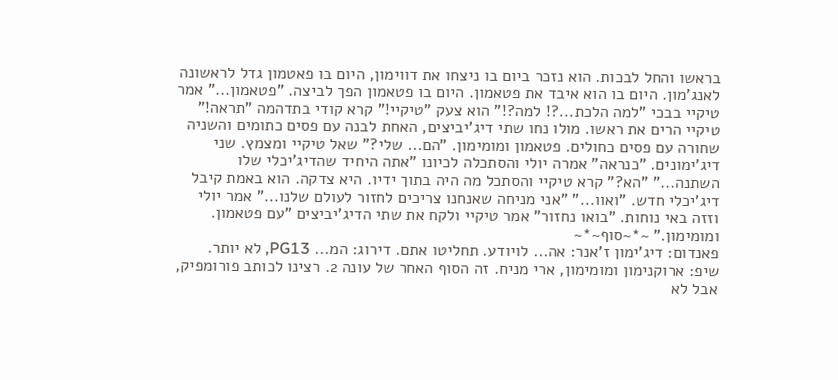בראשו והחל לבכות. הוא נזכר ביום בו ניצחו את דווימון, היום בו פאטמון גדל לראשונה לאנג'מון. היום בו הוא איבד את פטאמון. היום בו פטאמון הפך לביצה. "פטאמון..." אמר טיקיי בבכי "למה הלכת...?! למה?!" הוא צעק "טיקיי!" קרא קודי בתדהמה "תראה!" טיקיי הרים את ראשו. מולו נחו שתי דיג'יביצים, האחת לבנה עם פסים כתומים והשניה שחורה עם פסים כחולים. פטאמון ומומימון. "הם... שלי?" שאל טיקיי ומצמץ. שני דיג'ימונים. "כנראה" אמרה יולי והסתכלה לכיונו "אתה היחיד שהדיג'יכלי שלו השתנה..." "הא?" קרא טיקיי והסתכל מה היה בתוך ידיו. היא צדקה. הוא באמת קיבל דיג'יכלי חדש. "ואוו..." "אני מניחה שאנחנו צריכים לחזור לעולם שלנו..." אמר יולי וזזה באי נוחות. "בואו נחזור" אמר טיקיי ולקח את שתי הדיג'יביצים "עם פטאמון. ומומימון." ~*~סוף~*~
פאנדום: דיג'ימון ז'אנר: אה... לויודע. תחליטו אתם. דירוג: המ... PG13, לא יותר. שיפ: ארוקנימון ומומימון, ארי מניח. זה הסוף האחר של עונה 2. רצינו לכותב פורומפיק, אבל לא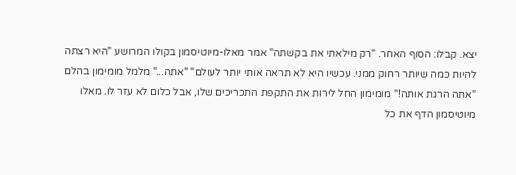יצא. קבלו: הסוף האחר. "רק מילאתי את בקשתה" אמר מאלו-מיוטיסמון בקולו המרושע "היא רצתה להיות כמה שיותר רחוק ממני. עכשיו היא לא תראה אותי יותר לעולם" "אתה..." מלמל מומימון בהלם "אתה הרגת אותה!" מומימון החל לירות את התקפת התכריכים שלו, אבל כלום לא עזר לו. מאלו מיוטיסמון הדף את כל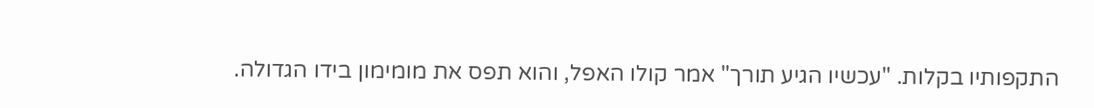התקפותיו בקלות. "עכשיו הגיע תורך" אמר קולו האפל, והוא תפס את מומימון בידו הגדולה.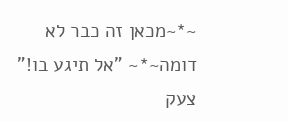~*~מכאן זה כבר לא דומה~*~ "אל תיגע בו!" צעק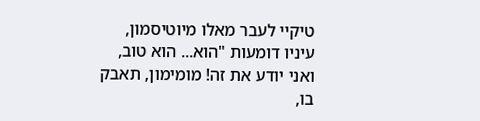טיקיי לעבר מאלו מיוטיסמון, עיניו דומעות "הוא... הוא טוב, ואני יודע את זה! מומימון, תאבק בו,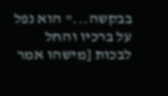בבקשה..." הוא נפל על ברכיו והחל לבכות [מישהו אמר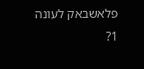פלאשבאק לעונה 1?